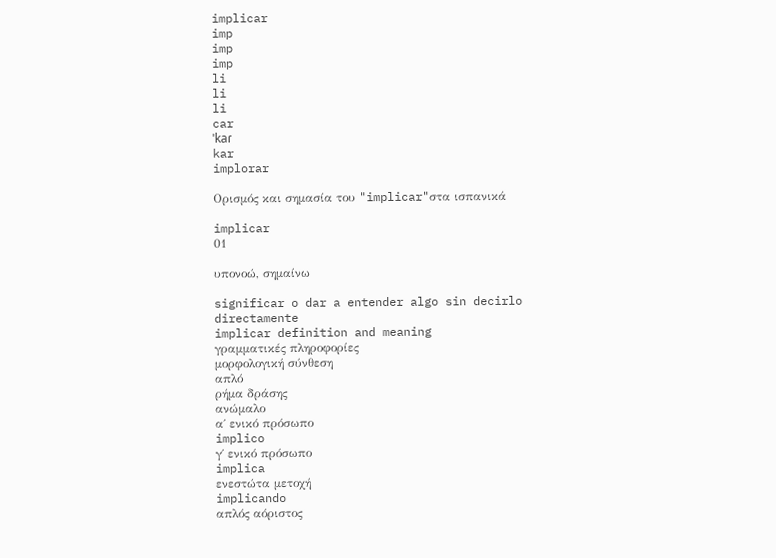implicar
imp
imp
imp
li
li
li
car
ˈkaɾ
kar
implorar

Ορισμός και σημασία του "implicar"στα ισπανικά

implicar
01

υπονοώ, σημαίνω

significar o dar a entender algo sin decirlo directamente
implicar definition and meaning
γραμματικές πληροφορίες
μορφολογική σύνθεση
απλό
ρήμα δράσης
ανώμαλο
α΄ ενικό πρόσωπο
implico
γ΄ ενικό πρόσωπο
implica
ενεστώτα μετοχή
implicando
απλός αόριστος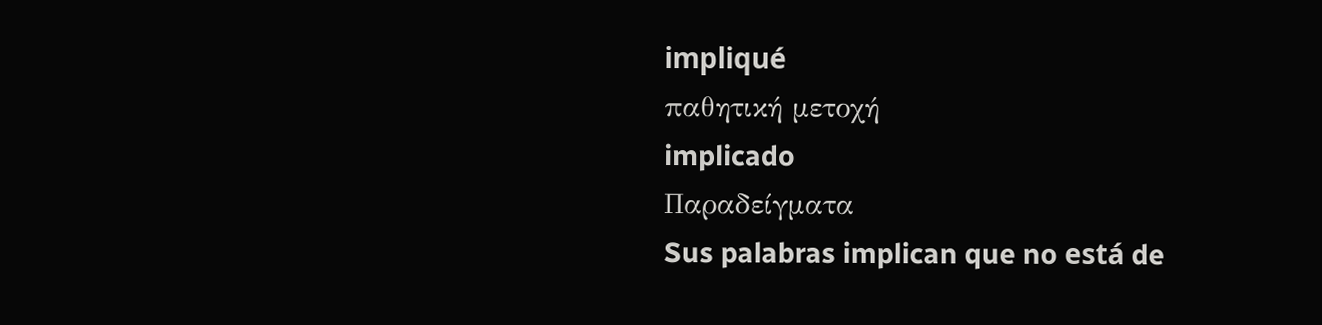impliqué
παθητική μετοχή
implicado
Παραδείγματα
Sus palabras implican que no está de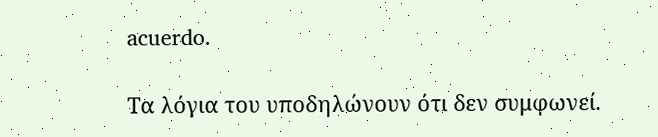acuerdo.

Τα λόγια του υποδηλώνουν ότι δεν συμφωνεί.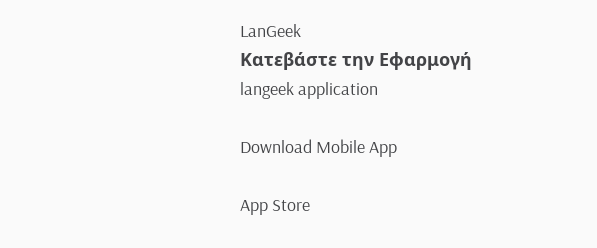LanGeek
Κατεβάστε την Εφαρμογή
langeek application

Download Mobile App

App Store